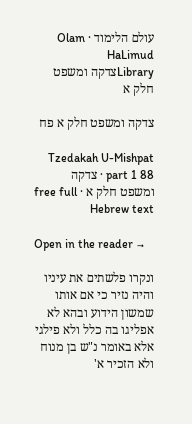עולם הלימוד · Olam HaLimud
Libraryצדקה ומשפט חלק א

צדקה ומשפט חלק א פח

Tzedakah U-Mishpat part 1 88 · צדקה ומשפט חלק א · free full Hebrew text

Open in the reader →

ונקרו פלשתים את עיניו והיה נזיר כי אם אותו שמשון הידוע ובהא לא אפליגו בה כלל ולא פילגי אלא באומר נ"ש בן מנוח ולא הזכיר א'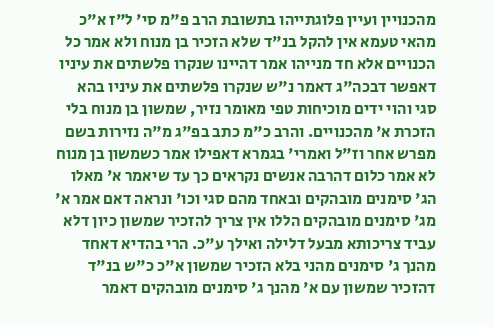מהכנויין ועיין פלוגתייהו בתשובת הרב פ"מ סי' ל"ז א"כ מהאי טעמא אין להקל בנ"ד שלא הזכיר בן מנוח ולא אמר כל הכנויים אלא חד מנייהו אמר דהיינו שנקרו פלשתים את עיניו דאפשר דבכה"ג דאמר נ"ש שנקרו פלשתים את עיניו בהא סגי והוי ידים מוכיחות טפי מאומר נזיר, שמשון בן מנוח בלי הזכרת א' מהכנויים. והרב כ"מ כתב בפ"ג מ"ה נזירות בשם מפרש אחר וז"ל ואמרי' בגמרא דאפילו אמר כשמשון בן מנוח לא אמר כלום דהרבה אנשים נקראים כך עד שיאמר א' מאלו הג' סימנים מובהקים ובאחד מהם סגי וכו' ונראה דאם אמר א' מג' סימנים מובהקים הללו אין צריך להזכיר שמשון כיון דלא עביד צריכותא מבעל דלילה ואילך ע"כ. הרי בהדיא דאחד מהנך ג' סימנים מהני בלא הזכיר שמשון א"כ כ"ש בנ"ד דהזכיר שמשון עם א' מהנך ג' סימנים מובהקים דאמר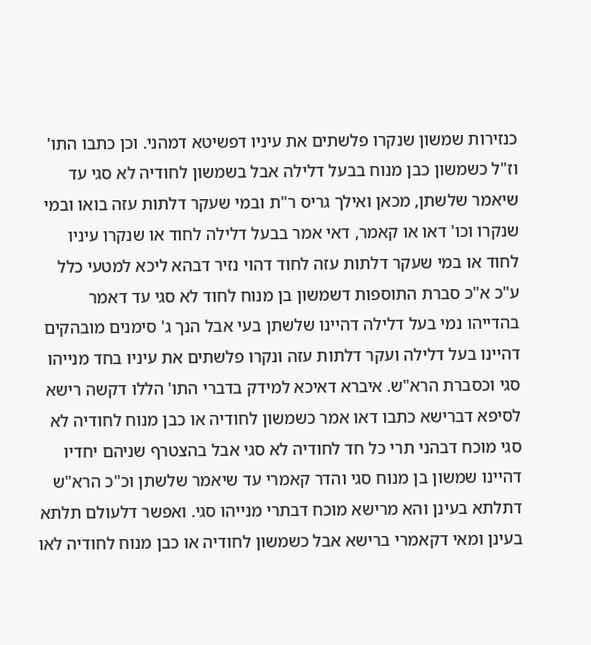כנזירות שמשון שנקרו פלשתים את עיניו דפשיטא דמהני. וכן כתבו התו' וז"ל כשמשון כבן מנוח בבעל דלילה אבל בשמשון לחודיה לא סגי עד שיאמר שלשתן, מכאן ואילך גריס ר"ת ובמי שעקר דלתות עזה בואו ובמי שנקרו וכו' דאו או קאמר, דאי אמר בבעל דלילה לחוד או שנקרו עיניו לחוד או במי שעקר דלתות עזה לחוד דהוי נזיר דבהא ליכא למטעי כלל ע"כ א"כ סברת התוספות דשמשון בן מנוח לחוד לא סגי עד דאמר בהדייהו נמי בעל דלילה דהיינו שלשתן בעי אבל הנך ג' סימנים מובהקים דהיינו בעל דלילה ועקר דלתות עזה ונקרו פלשתים את עיניו בחד מנייהו סגי וכסברת הרא"ש. איברא דאיכא למידק בדברי התו' הללו דקשה רישא לסיפא דברישא כתבו דאו אמר כשמשון לחודיה או כבן מנוח לחודיה לא סגי מוכח דבהני תרי כל חד לחודיה לא סגי אבל בהצטרף שניהם יחדיו דהיינו שמשון בן מנוח סגי והדר קאמרי עד שיאמר שלשתן וכ"כ הרא"ש דתלתא בעינן והא מרישא מוכח דבתרי מנייהו סגי. ואפשר דלעולם תלתא בעינן ומאי דקאמרי ברישא אבל כשמשון לחודיה או כבן מנוח לחודיה לאו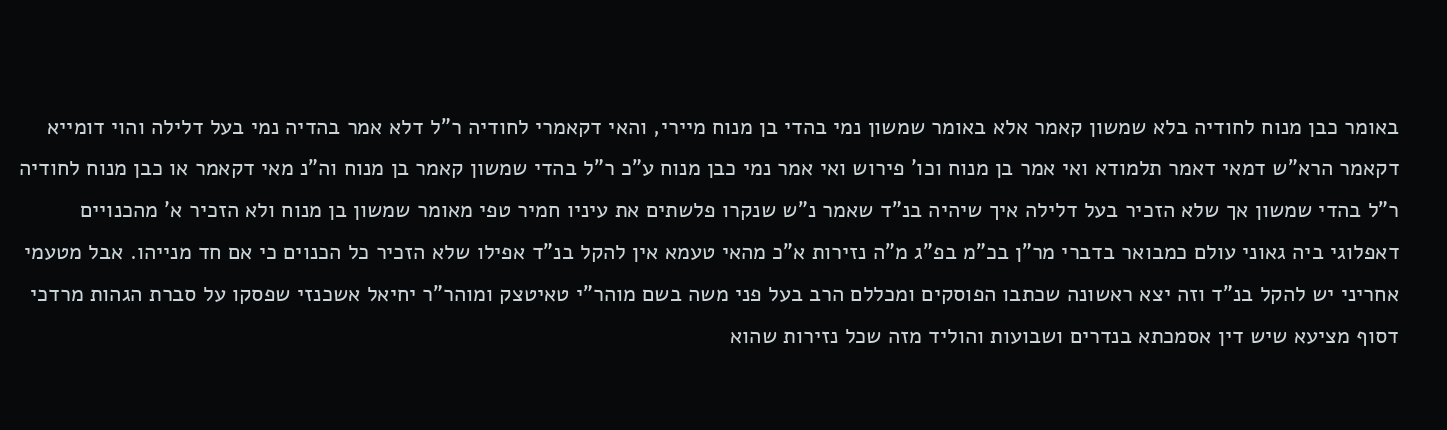באומר כבן מנוח לחודיה בלא שמשון קאמר אלא באומר שמשון נמי בהדי בן מנוח מיירי, והאי דקאמרי לחודיה ר"ל דלא אמר בהדיה נמי בעל דלילה והוי דומייא דקאמר הרא"ש דמאי דאמר תלמודא ואי אמר בן מנוח וכו' פירוש ואי אמר נמי כבן מנוח ע"כ ר"ל בהדי שמשון קאמר בן מנוח וה"נ מאי דקאמר או כבן מנוח לחודיה ר"ל בהדי שמשון אך שלא הזכיר בעל דלילה איך שיהיה בנ"ד שאמר נ"ש שנקרו פלשתים את עיניו חמיר טפי מאומר שמשון בן מנוח ולא הזכיר א' מהכנויים דאפלוגי ביה גאוני עולם כמבואר בדברי מר"ן בכ"מ בפ"ג מ"ה נזירות א"כ מהאי טעמא אין להקל בנ"ד אפילו שלא הזכיר כל הכנוים כי אם חד מנייהו. אבל מטעמי אחריני יש להקל בנ"ד וזה יצא ראשונה שכתבו הפוסקים ומכללם הרב בעל פני משה בשם מוהר"י טאיטצק ומוהר"ר יחיאל אשכנזי שפסקו על סברת הגהות מרדכי דסוף מציעא שיש דין אסמכתא בנדרים ושבועות והוליד מזה שכל נזירות שהוא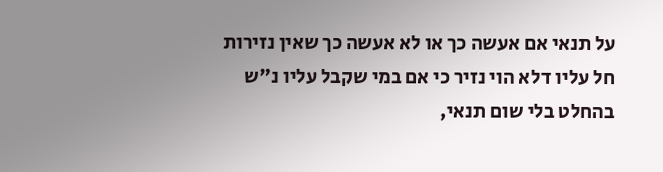על תנאי אם אעשה כך או לא אעשה כך שאין נזירות חל עליו דלא הוי נזיר כי אם במי שקבל עליו נ"ש בהחלט בלי שום תנאי,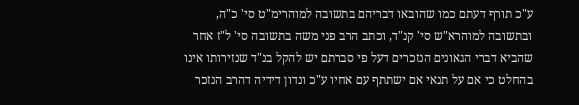ע"כ תורף דעתם כמו שהובאו דבריהם בתשובה למוהרימ"ט סי' כ"ה, ובתשובה למוהרא"ש סי' קנ"ד, וכתב הרב פני משה בתשובה סי' ל"ז אחר שהביא דברי הגאונים הנזכרים דעל פי סברתם יש להקל בנ"ד שנזירותו אינו בהחלט כי אם על תנאי אם ישתתף עם אחיו ע"כ ונדון דידיה דהרב הנזכר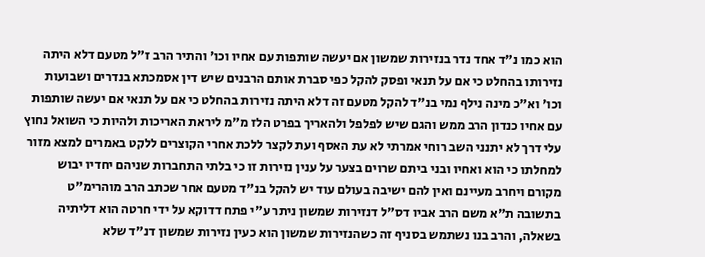הוא כמו נ"ד אחד נדר בנזירות שמשון אם יעשה שותפות עם אחיו וכו' והתיר הרב ז"ל מטעם דלא היתה נזירותו בהחלט כי אם על תנאי ופסק להקל כפי סברת אותם הרבנים שיש דין אסמכתא בנדרים ושבועות וכו' וא"כ מינה נילף נמי בנ"ד להקל מטעם זה דלא היתה נזירות בהחלט כי אם על תנאי אם יעשה שותפות עם אחיו כנדון הרב ממש והגם שיש לפלפל ולהאריך בפרט הלז מ"מ ליראת האריכות ולהיות כי השואל נחוץ עלי דרך לא יתנני השב רוחי אמרתי לא עת האסף ועת לקצר ללכת אחרי הקוצרים ללקט באמרים למצא מזור למחלתו כי הוא ואחיו ובני ביתם שרוים בצער על ענין נזירות זו כי בלתי התחברות שניהם יחדיו יבוש מקורם ויחרב מעיינם ואין להם ישיבה בעולם עוד יש להקל בנ"ד מטעם אחר שכתב הרב מוהרימ"ט בתשובה ת"א משם הרב אביו דס"ל דנזירות שמשון ניתר ע"י פתח דדוקא על ידי חרטה הוא דליתיה בשאלה, והרב בנו נשתמש בסניף זה כשהנזירות שמשון הוא כעין נזירות שמשון דנ"ד שלא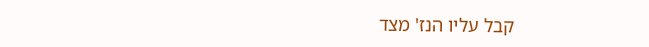קבל עליו הנז' מצד